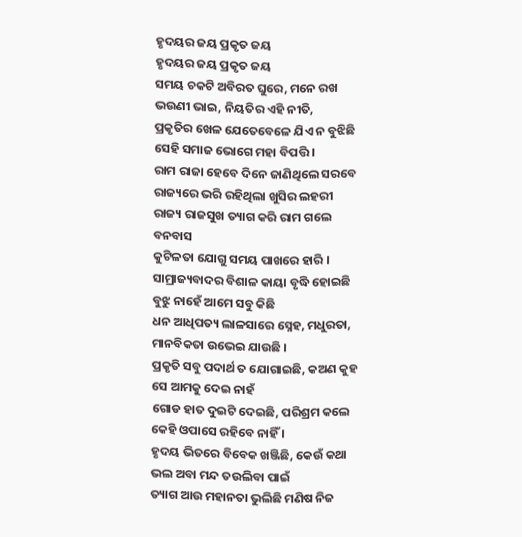ହୃଦୟର ଜୟ ପ୍ରକୃତ ଜୟ
ହୃଦୟର ଜୟ ପ୍ରକୃତ ଜୟ
ସମୟ ଚକଟି ଅବିରତ ଘୁରେ, ମନେ ରଖ
ଭଉଣୀ ଭାଇ, ନିୟତିର ଏହି ନୀତି,
ପ୍ରକୃତିର ଖେଳ ଯେତେବେଳେ ଯିଏ ନ ବୁଝିଛି
ସେହି ସମାଜ ଭୋଗେ ମହା ବିପତ୍ତି ।
ରାମ ରାଜା ହେବେ ଦିନେ ଜାଣିଥିଲେ ସରବେ
ରାଜ୍ୟରେ ଭରି ରହିଥିଲା ଖୁସିର ଲହରୀ
ରାଜ୍ୟ ରାଜସୁଖ ତ୍ୟାଗ କରି ରାମ ଗଲେ ବନବାସ
କୁଟିଳତା ଯୋଗୁ ସମୟ ପାଖରେ ହାରି ।
ସାମ୍ରାଜ୍ୟବାଦର ବିଶାଳ କାୟା ବୃଦ୍ଧି ହୋଇଛି
ବୁଝୁ ନାହେଁ ଆମେ ସବୁ କିଛି
ଧନ ଆଧିପତ୍ୟ ଲାଳସାରେ ସ୍ନେହ, ମଧୁରତା,
ମାନବିକତା ଉଭେଇ ଯାଉଛି ।
ପ୍ରକୃତି ସବୁ ପଦାର୍ଥ ତ ଯୋଗାଇଛି, କଅଣ କୁହ
ସେ ଆମକୁ ଦେଇ ନାହଁ
ଗୋଡ ହାତ ଦୁଇଟି ଦେଇଛି, ପରିଶ୍ରମ କଲେ
କେହି ଓପାସେ ରହିବେ ନାହିଁ ।
ହୃଦୟ ଭିତରେ ବିବେକ ଖଞ୍ଜିଛି, କେଉଁ କଥା
ଭଲ ଅବା ମନ୍ଦ ତଉଲିବା ପାଇଁ
ତ୍ୟାଗ ଆଉ ମହାନତା ଭୁଲିଛି ମଣିଷ ନିଜ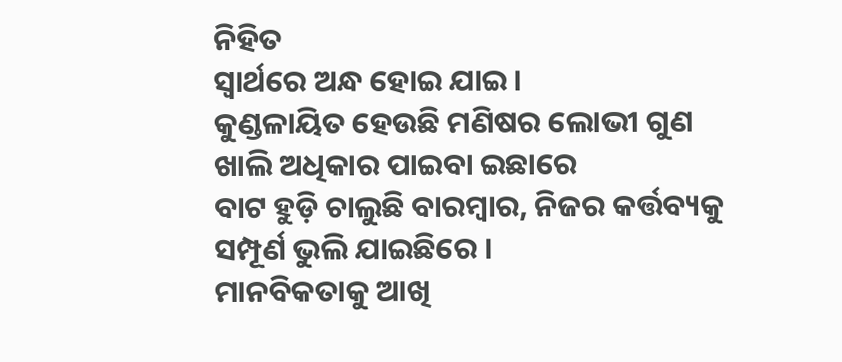ନିହିତ
ସ୍ୱାର୍ଥରେ ଅନ୍ଧ ହୋଇ ଯାଇ ।
କୁଣ୍ଡଳାୟିତ ହେଉଛି ମଣିଷର ଲୋଭୀ ଗୁଣ
ଖାଲି ଅଧିକାର ପାଇବା ଇଛାରେ
ବାଟ ହୁଡ଼ି ଚାଲୁଛି ବାରମ୍ବାର, ନିଜର କର୍ତ୍ତବ୍ୟକୁ
ସମ୍ପୂର୍ଣ ଭୁଲି ଯାଇଛିରେ ।
ମାନବିକତାକୁ ଆଖି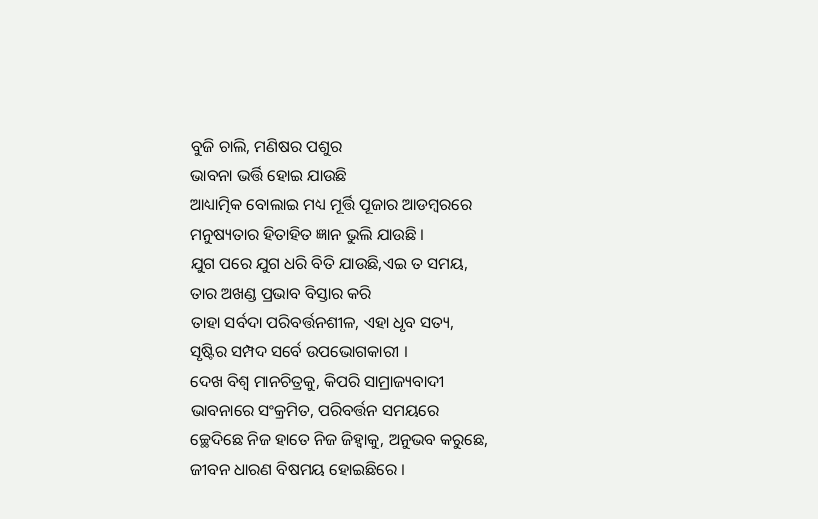ବୁଜି ଚାଲି, ମଣିଷର ପଶୁର
ଭାବନା ଭର୍ତ୍ତି ହୋଇ ଯାଉଛି
ଆଧ୍ୟାତ୍ମିକ ବୋଲାଇ ମଧ୍ୟ ମୂର୍ତ୍ତି ପୂଜାର ଆଡମ୍ବରରେ
ମନୁଷ୍ୟତାର ହିତାହିତ ଜ୍ଞାନ ଭୁଲି ଯାଉଛି ।
ଯୁଗ ପରେ ଯୁଗ ଧରି ବିତି ଯାଉଛି,ଏଇ ତ ସମୟ,
ତାର ଅଖଣ୍ଡ ପ୍ରଭାବ ବିସ୍ତାର କରି
ତାହା ସର୍ବଦା ପରିବର୍ତ୍ତନଶୀଳ, ଏହା ଧୃବ ସତ୍ୟ,
ସୃଷ୍ଟିର ସମ୍ପଦ ସର୍ବେ ଉପଭୋଗକାରୀ ।
ଦେଖ ବିଶ୍ୱ ମାନଚିତ୍ରକୁ, କିପରି ସାମ୍ରାଜ୍ୟବାଦୀ
ଭାବନାରେ ସଂକ୍ରମିତ, ପରିବର୍ତ୍ତନ ସମୟରେ
ଚ୍ଛେଦିଛେ ନିଜ ହାତେ ନିଜ ଜିହ୍ଵାକୁ, ଅନୁଭବ କରୁଛେ,
ଜୀବନ ଧାରଣ ବିଷମୟ ହୋଇଛିରେ ।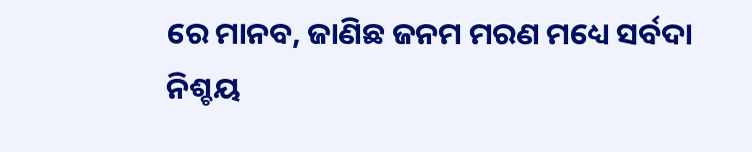ରେ ମାନବ, ଜାଣିଛ ଜନମ ମରଣ ମଧ୍ୟେ ସର୍ବଦା
ନିଶ୍ଚୟ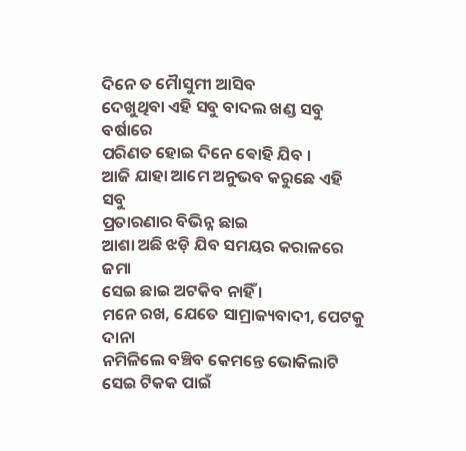ଦିନେ ତ ମୋୖସୁମୀ ଆସିବ
ଦେଖୁଥିବା ଏହି ସବୁ ବାଦଲ ଖଣ୍ଡ ସବୁ ବର୍ଷାରେ
ପରିଣତ ହୋଇ ଦିନେ ଵୋହି ଯିବ ।
ଆଜି ଯାହା ଆମେ ଅନୁଭବ କରୁଛେ ଏହି ସବୁ
ପ୍ରତାରଣାର ବିଭିନ୍ନ ଛାଇ
ଆଶା ଅଛି ଝଡ଼ି ଯିବ ସମୟର କରାଳରେ ଜମା
ସେଇ ଛାଇ ଅଟକିବ ନାହିଁ ।
ମନେ ରଖ, ଯେତେ ସାମ୍ରାଜ୍ୟବାଦୀ, ପେଟକୁ ଦାନା
ନମିଳିଲେ ବଞ୍ଚିବ କେମନ୍ତେ ଭୋକିଲାଟି
ସେଇ ଟିକକ ପାଇଁ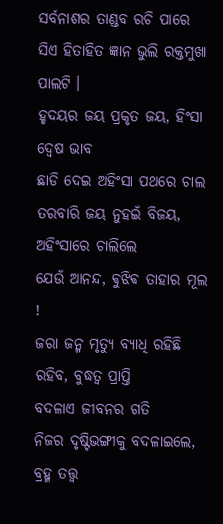ସର୍ବନାଶର ତାଣ୍ଡବ ରଚି ପାରେ
ସିଏ ହିତାହିତ ଜ୍ଞାନ ଭୁଲି ରକ୍ତମୁଖା ପାଲଟି ।
ହୃଦୟର ଜୟ ପ୍ରକୃତ ଜୟ, ହିଂସା ଦ୍ବେଷ ଭାବ
ଛାଡି ଦେଇ ଅହିଂସା ପଥରେ ଚାଲ
ତରବାରି ଜୟ ନୁହଇଁ ବିଜୟ, ଅହିଂସାରେ ଚାଲିଲେ
ଯେଉଁ ଆନନ୍ଦ, ଵୁଝିଵ ତାହାର ମୂଲ !
ଜରା ଜନ୍ମ ମୃତ୍ୟୁ ବ୍ୟାଧି ରହିଛି ରହିବ, ବୁଦ୍ଧତ୍ୱ ପ୍ରାପ୍ତି
ବଦଳାଏ ଜୀବନର ଗତି
ନିଜର ଦୃଷ୍ଟିଭଙ୍ଗୀକୁ ବଦଳାଇଲେ, ବ୍ରହ୍ମ ତତ୍ତ୍ଵ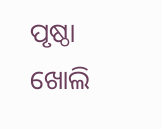ପୃଷ୍ଠା
ଖୋଲି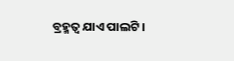ବ୍ରହ୍ମତ୍ୱ ଯାଏ ପାଲଟି ।